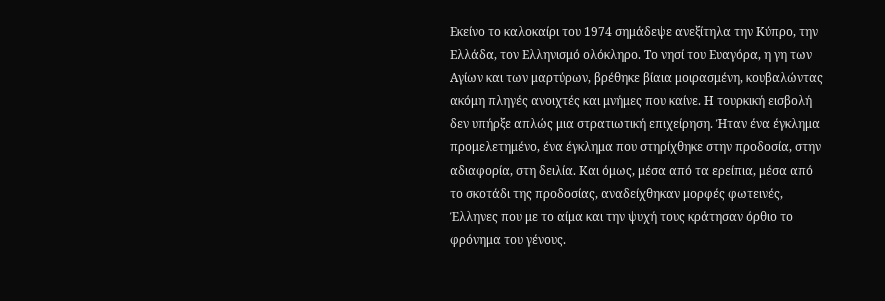Eκείνο το καλοκαίρι του 1974 σημάδεψε ανεξίτηλα την Κύπρο, την Ελλάδα, τον Ελληνισμό ολόκληρο. Το νησί του Ευαγόρα, η γη των Αγίων και των μαρτύρων, βρέθηκε βίαια μοιρασμένη, κουβαλώντας ακόμη πληγές ανοιχτές και μνήμες που καίνε. Η τουρκική εισβολή δεν υπήρξε απλώς μια στρατιωτική επιχείρηση. Ήταν ένα έγκλημα προμελετημένο, ένα έγκλημα που στηρίχθηκε στην προδοσία, στην αδιαφορία, στη δειλία. Και όμως, μέσα από τα ερείπια, μέσα από το σκοτάδι της προδοσίας, αναδείχθηκαν μορφές φωτεινές, Έλληνες που με το αίμα και την ψυχή τους κράτησαν όρθιο το φρόνημα του γένους.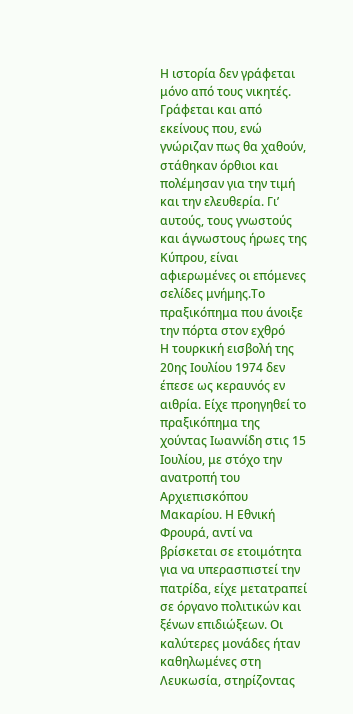Η ιστορία δεν γράφεται μόνο από τους νικητές. Γράφεται και από εκείνους που, ενώ γνώριζαν πως θα χαθούν, στάθηκαν όρθιοι και πολέμησαν για την τιμή και την ελευθερία. Γι’ αυτούς, τους γνωστούς και άγνωστους ήρωες της Κύπρου, είναι αφιερωμένες οι επόμενες σελίδες μνήμης.Το πραξικόπημα που άνοιξε την πόρτα στον εχθρό
Η τουρκική εισβολή της 20ης Ιουλίου 1974 δεν έπεσε ως κεραυνός εν αιθρία. Είχε προηγηθεί το πραξικόπημα της χούντας Ιωαννίδη στις 15 Ιουλίου, με στόχο την ανατροπή του Αρχιεπισκόπου Μακαρίου. Η Εθνική Φρουρά, αντί να βρίσκεται σε ετοιμότητα για να υπερασπιστεί την πατρίδα, είχε μετατραπεί σε όργανο πολιτικών και ξένων επιδιώξεων. Οι καλύτερες μονάδες ήταν καθηλωμένες στη Λευκωσία, στηρίζοντας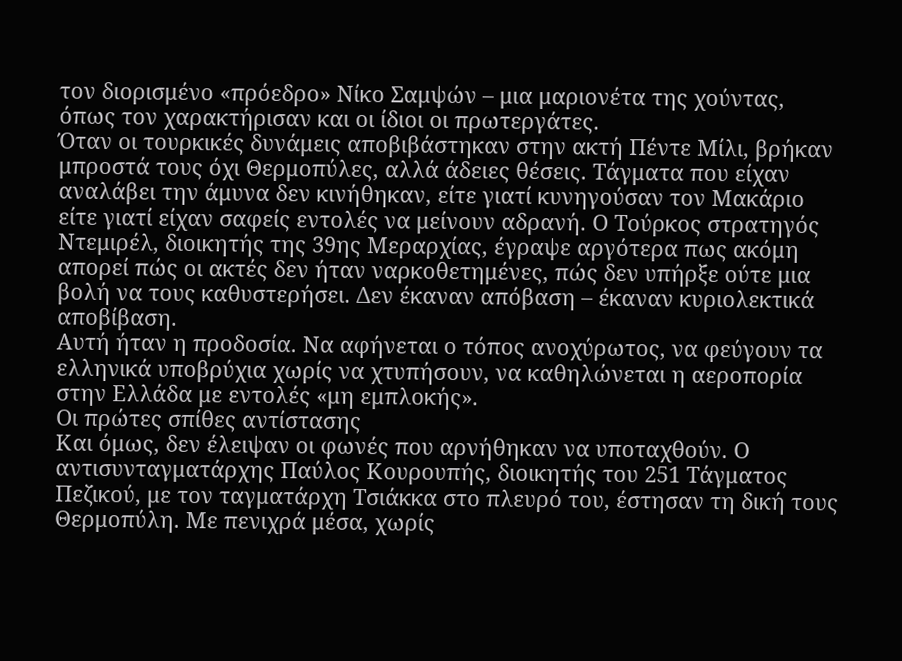τον διορισμένο «πρόεδρο» Νίκο Σαμψών – μια μαριονέτα της χούντας, όπως τον χαρακτήρισαν και οι ίδιοι οι πρωτεργάτες.
Όταν οι τουρκικές δυνάμεις αποβιβάστηκαν στην ακτή Πέντε Μίλι, βρήκαν μπροστά τους όχι Θερμοπύλες, αλλά άδειες θέσεις. Τάγματα που είχαν αναλάβει την άμυνα δεν κινήθηκαν, είτε γιατί κυνηγούσαν τον Μακάριο είτε γιατί είχαν σαφείς εντολές να μείνουν αδρανή. Ο Τούρκος στρατηγός Ντεμιρέλ, διοικητής της 39ης Μεραρχίας, έγραψε αργότερα πως ακόμη απορεί πώς οι ακτές δεν ήταν ναρκοθετημένες, πώς δεν υπήρξε ούτε μια βολή να τους καθυστερήσει. Δεν έκαναν απόβαση – έκαναν κυριολεκτικά αποβίβαση.
Αυτή ήταν η προδοσία. Να αφήνεται ο τόπος ανοχύρωτος, να φεύγουν τα ελληνικά υποβρύχια χωρίς να χτυπήσουν, να καθηλώνεται η αεροπορία στην Ελλάδα με εντολές «μη εμπλοκής».
Οι πρώτες σπίθες αντίστασης
Και όμως, δεν έλειψαν οι φωνές που αρνήθηκαν να υποταχθούν. Ο αντισυνταγματάρχης Παύλος Κουρουπής, διοικητής του 251 Τάγματος Πεζικού, με τον ταγματάρχη Τσιάκκα στο πλευρό του, έστησαν τη δική τους Θερμοπύλη. Με πενιχρά μέσα, χωρίς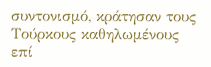συντονισμό, κράτησαν τους Τούρκους καθηλωμένους επί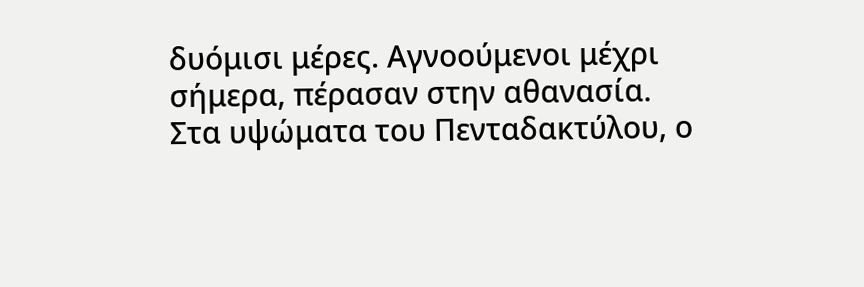δυόμισι μέρες. Αγνοούμενοι μέχρι σήμερα, πέρασαν στην αθανασία.
Στα υψώματα του Πενταδακτύλου, ο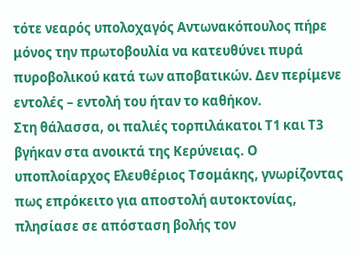τότε νεαρός υπολοχαγός Αντωνακόπουλος πήρε μόνος την πρωτοβουλία να κατευθύνει πυρά πυροβολικού κατά των αποβατικών. Δεν περίμενε εντολές – εντολή του ήταν το καθήκον.
Στη θάλασσα, οι παλιές τορπιλάκατοι Τ1 και Τ3 βγήκαν στα ανοικτά της Κερύνειας. Ο υποπλοίαρχος Ελευθέριος Τσομάκης, γνωρίζοντας πως επρόκειτο για αποστολή αυτοκτονίας, πλησίασε σε απόσταση βολής τον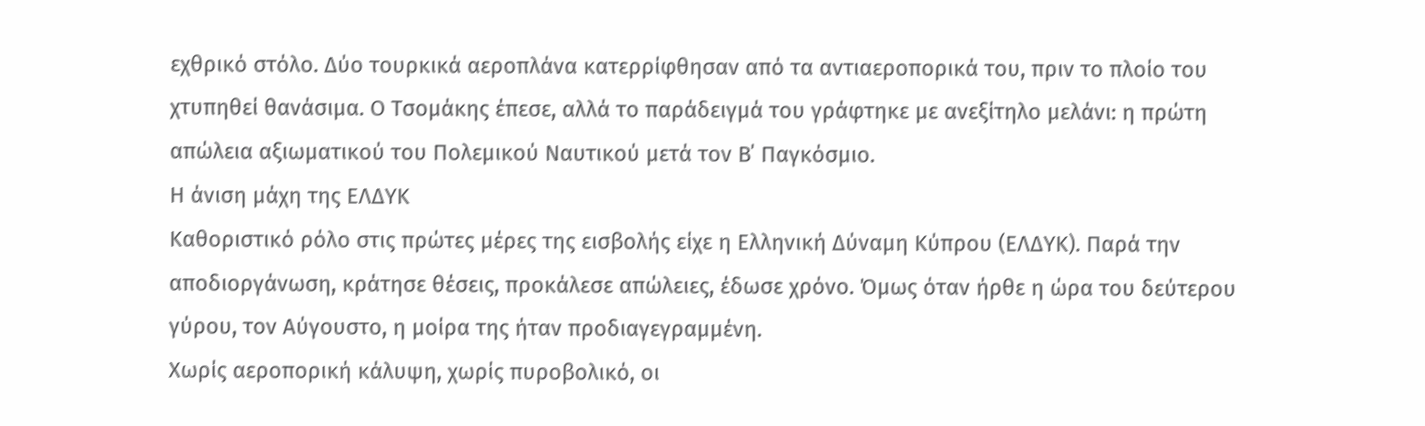εχθρικό στόλο. Δύο τουρκικά αεροπλάνα κατερρίφθησαν από τα αντιαεροπορικά του, πριν το πλοίο του χτυπηθεί θανάσιμα. Ο Τσομάκης έπεσε, αλλά το παράδειγμά του γράφτηκε με ανεξίτηλο μελάνι: η πρώτη απώλεια αξιωματικού του Πολεμικού Ναυτικού μετά τον Β΄ Παγκόσμιο.
Η άνιση μάχη της ΕΛΔΥΚ
Καθοριστικό ρόλο στις πρώτες μέρες της εισβολής είχε η Ελληνική Δύναμη Κύπρου (ΕΛΔΥΚ). Παρά την αποδιοργάνωση, κράτησε θέσεις, προκάλεσε απώλειες, έδωσε χρόνο. Όμως όταν ήρθε η ώρα του δεύτερου γύρου, τον Αύγουστο, η μοίρα της ήταν προδιαγεγραμμένη.
Χωρίς αεροπορική κάλυψη, χωρίς πυροβολικό, οι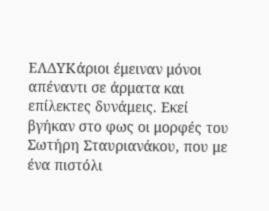ΕΛΔΥΚάριοι έμειναν μόνοι απέναντι σε άρματα και επίλεκτες δυνάμεις. Εκεί βγήκαν στο φως οι μορφές του Σωτήρη Σταυριανάκου, που με ένα πιστόλι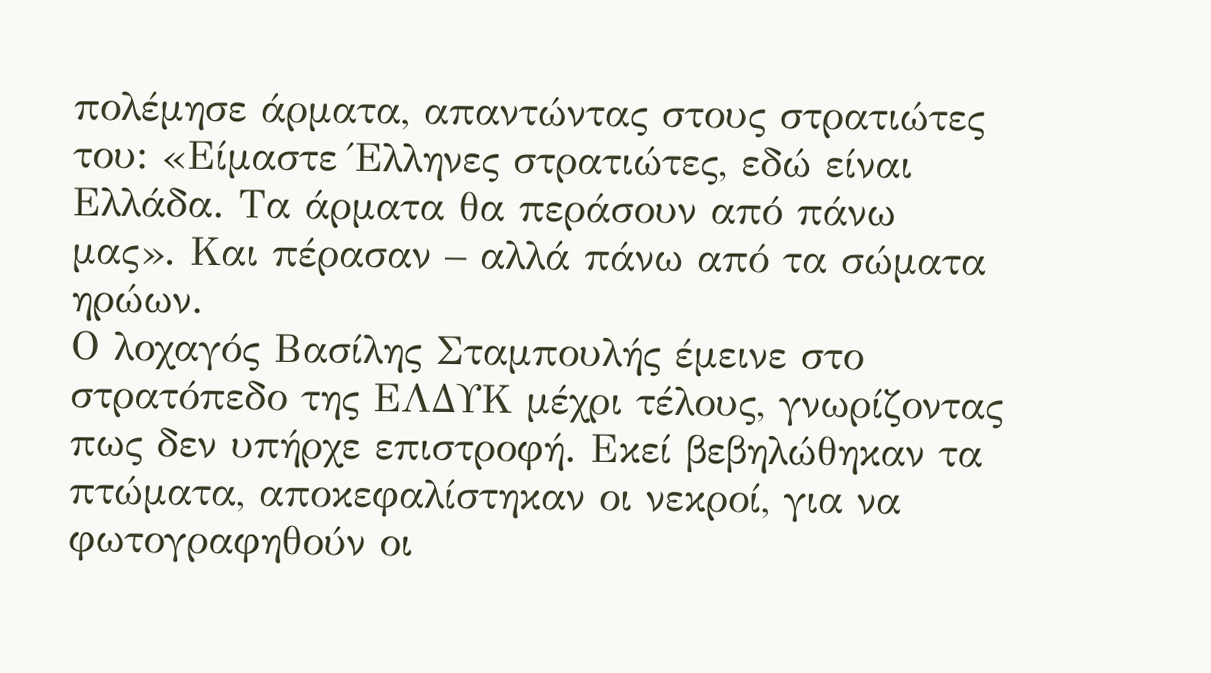πολέμησε άρματα, απαντώντας στους στρατιώτες του: «Είμαστε Έλληνες στρατιώτες, εδώ είναι Ελλάδα. Τα άρματα θα περάσουν από πάνω μας». Και πέρασαν – αλλά πάνω από τα σώματα ηρώων.
Ο λοχαγός Βασίλης Σταμπουλής έμεινε στο στρατόπεδο της ΕΛΔΥΚ μέχρι τέλους, γνωρίζοντας πως δεν υπήρχε επιστροφή. Εκεί βεβηλώθηκαν τα πτώματα, αποκεφαλίστηκαν οι νεκροί, για να φωτογραφηθούν οι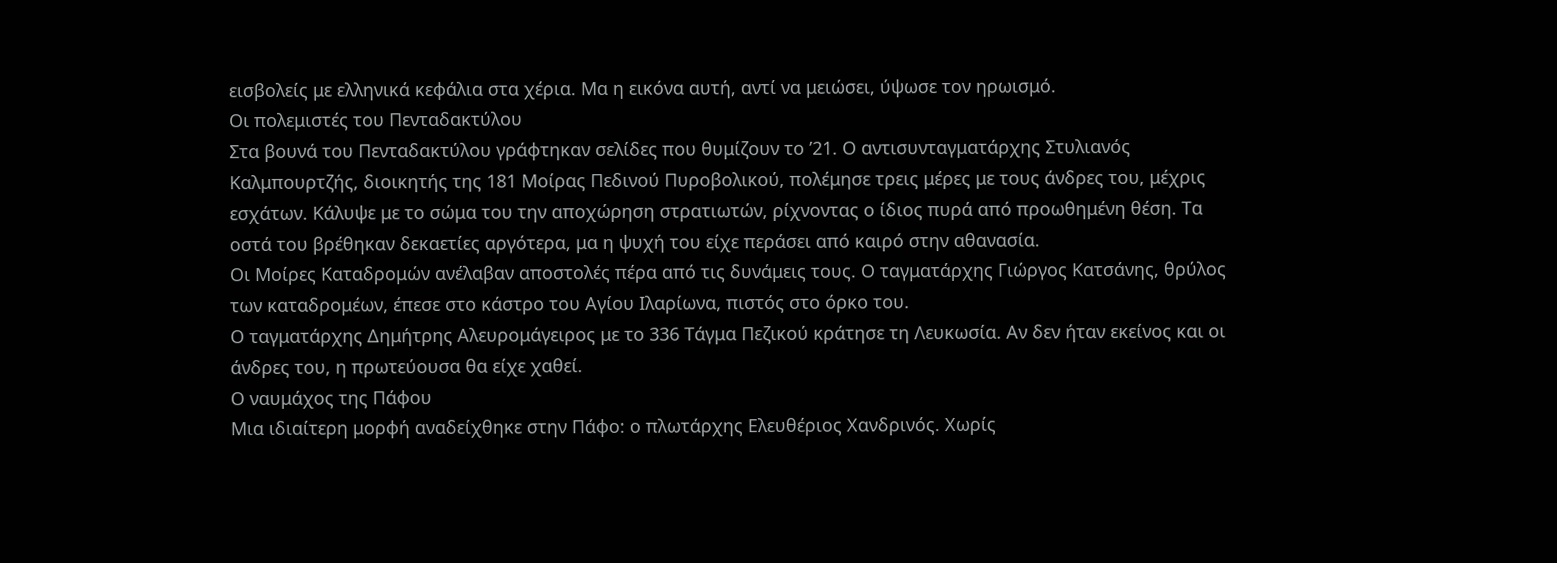εισβολείς με ελληνικά κεφάλια στα χέρια. Μα η εικόνα αυτή, αντί να μειώσει, ύψωσε τον ηρωισμό.
Οι πολεμιστές του Πενταδακτύλου
Στα βουνά του Πενταδακτύλου γράφτηκαν σελίδες που θυμίζουν το ’21. Ο αντισυνταγματάρχης Στυλιανός Καλμπουρτζής, διοικητής της 181 Μοίρας Πεδινού Πυροβολικού, πολέμησε τρεις μέρες με τους άνδρες του, μέχρις εσχάτων. Κάλυψε με το σώμα του την αποχώρηση στρατιωτών, ρίχνοντας ο ίδιος πυρά από προωθημένη θέση. Τα οστά του βρέθηκαν δεκαετίες αργότερα, μα η ψυχή του είχε περάσει από καιρό στην αθανασία.
Οι Μοίρες Καταδρομών ανέλαβαν αποστολές πέρα από τις δυνάμεις τους. Ο ταγματάρχης Γιώργος Κατσάνης, θρύλος των καταδρομέων, έπεσε στο κάστρο του Αγίου Ιλαρίωνα, πιστός στο όρκο του.
Ο ταγματάρχης Δημήτρης Αλευρομάγειρος με το 336 Τάγμα Πεζικού κράτησε τη Λευκωσία. Αν δεν ήταν εκείνος και οι άνδρες του, η πρωτεύουσα θα είχε χαθεί.
Ο ναυμάχος της Πάφου
Μια ιδιαίτερη μορφή αναδείχθηκε στην Πάφο: ο πλωτάρχης Ελευθέριος Χανδρινός. Χωρίς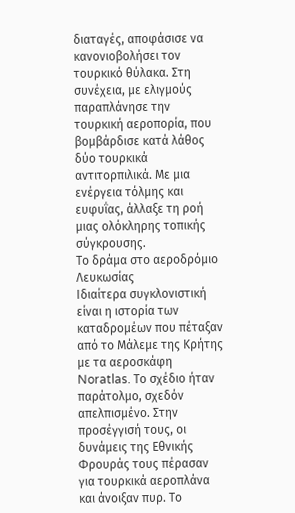διαταγές, αποφάσισε να κανονιοβολήσει τον τουρκικό θύλακα. Στη συνέχεια, με ελιγμούς παραπλάνησε την τουρκική αεροπορία, που βομβάρδισε κατά λάθος δύο τουρκικά αντιτορπιλικά. Με μια ενέργεια τόλμης και ευφυΐας, άλλαξε τη ροή μιας ολόκληρης τοπικής σύγκρουσης.
Το δράμα στο αεροδρόμιο Λευκωσίας
Ιδιαίτερα συγκλονιστική είναι η ιστορία των καταδρομέων που πέταξαν από το Μάλεμε της Κρήτης με τα αεροσκάφη Noratlas. Το σχέδιο ήταν παράτολμο, σχεδόν απελπισμένο. Στην προσέγγισή τους, οι δυνάμεις της Εθνικής Φρουράς τους πέρασαν για τουρκικά αεροπλάνα και άνοιξαν πυρ. Το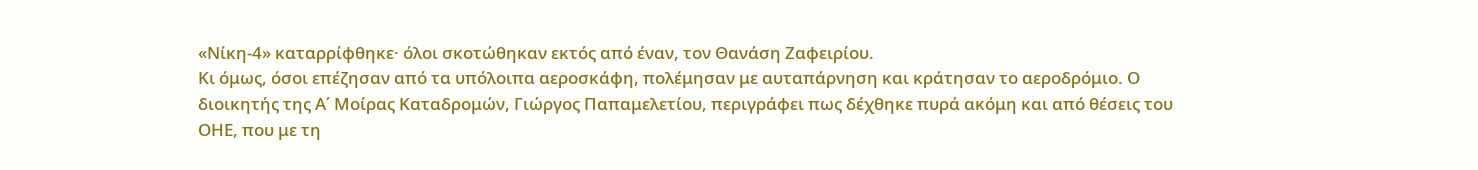«Νίκη-4» καταρρίφθηκε· όλοι σκοτώθηκαν εκτός από έναν, τον Θανάση Ζαφειρίου.
Κι όμως, όσοι επέζησαν από τα υπόλοιπα αεροσκάφη, πολέμησαν με αυταπάρνηση και κράτησαν το αεροδρόμιο. Ο διοικητής της Α΄ Μοίρας Καταδρομών, Γιώργος Παπαμελετίου, περιγράφει πως δέχθηκε πυρά ακόμη και από θέσεις του ΟΗΕ, που με τη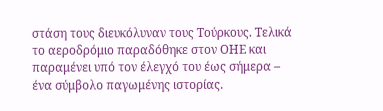στάση τους διευκόλυναν τους Τούρκους. Τελικά το αεροδρόμιο παραδόθηκε στον ΟΗΕ και παραμένει υπό τον έλεγχό του έως σήμερα – ένα σύμβολο παγωμένης ιστορίας.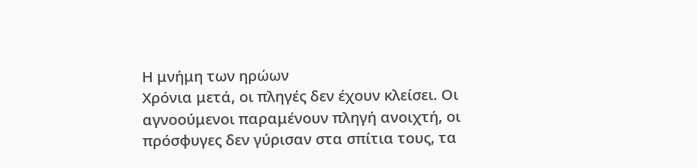Η μνήμη των ηρώων
Χρόνια μετά, οι πληγές δεν έχουν κλείσει. Οι αγνοούμενοι παραμένουν πληγή ανοιχτή, οι πρόσφυγες δεν γύρισαν στα σπίτια τους, τα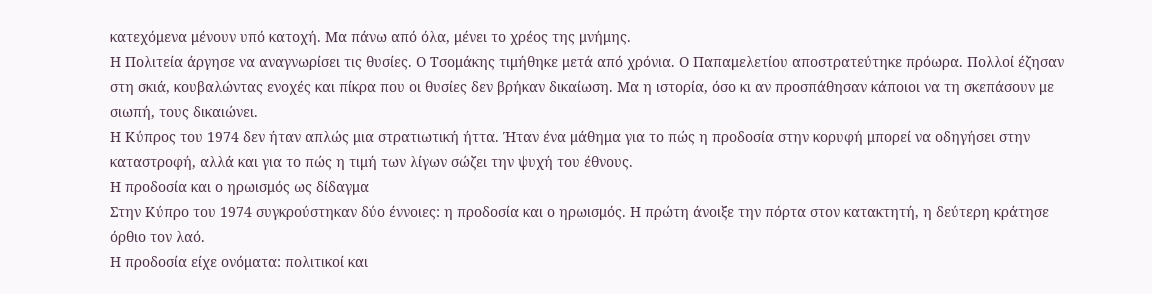κατεχόμενα μένουν υπό κατοχή. Μα πάνω από όλα, μένει το χρέος της μνήμης.
Η Πολιτεία άργησε να αναγνωρίσει τις θυσίες. Ο Τσομάκης τιμήθηκε μετά από χρόνια. Ο Παπαμελετίου αποστρατεύτηκε πρόωρα. Πολλοί έζησαν στη σκιά, κουβαλώντας ενοχές και πίκρα που οι θυσίες δεν βρήκαν δικαίωση. Μα η ιστορία, όσο κι αν προσπάθησαν κάποιοι να τη σκεπάσουν με σιωπή, τους δικαιώνει.
Η Κύπρος του 1974 δεν ήταν απλώς μια στρατιωτική ήττα. Ήταν ένα μάθημα για το πώς η προδοσία στην κορυφή μπορεί να οδηγήσει στην καταστροφή, αλλά και για το πώς η τιμή των λίγων σώζει την ψυχή του έθνους.
Η προδοσία και ο ηρωισμός ως δίδαγμα
Στην Κύπρο του 1974 συγκρούστηκαν δύο έννοιες: η προδοσία και ο ηρωισμός. Η πρώτη άνοιξε την πόρτα στον κατακτητή, η δεύτερη κράτησε όρθιο τον λαό.
Η προδοσία είχε ονόματα: πολιτικοί και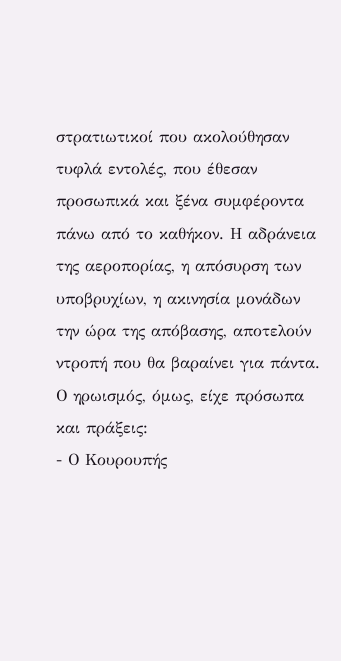στρατιωτικοί που ακολούθησαν τυφλά εντολές, που έθεσαν προσωπικά και ξένα συμφέροντα πάνω από το καθήκον. Η αδράνεια της αεροπορίας, η απόσυρση των υποβρυχίων, η ακινησία μονάδων την ώρα της απόβασης, αποτελούν ντροπή που θα βαραίνει για πάντα.
Ο ηρωισμός, όμως, είχε πρόσωπα και πράξεις:
- Ο Κουρουπής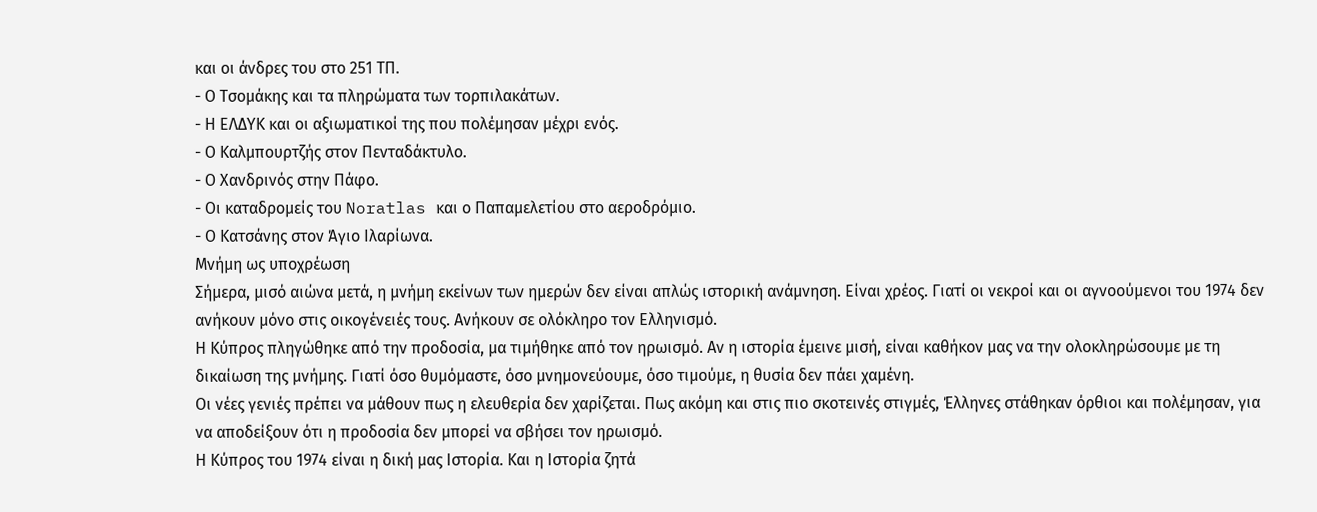και οι άνδρες του στο 251 ΤΠ.
- Ο Τσομάκης και τα πληρώματα των τορπιλακάτων.
- Η ΕΛΔΥΚ και οι αξιωματικοί της που πολέμησαν μέχρι ενός.
- Ο Καλμπουρτζής στον Πενταδάκτυλο.
- Ο Χανδρινός στην Πάφο.
- Οι καταδρομείς του Noratlas και ο Παπαμελετίου στο αεροδρόμιο.
- Ο Κατσάνης στον Άγιο Ιλαρίωνα.
Μνήμη ως υποχρέωση
Σήμερα, μισό αιώνα μετά, η μνήμη εκείνων των ημερών δεν είναι απλώς ιστορική ανάμνηση. Είναι χρέος. Γιατί οι νεκροί και οι αγνοούμενοι του 1974 δεν ανήκουν μόνο στις οικογένειές τους. Ανήκουν σε ολόκληρο τον Ελληνισμό.
Η Κύπρος πληγώθηκε από την προδοσία, μα τιμήθηκε από τον ηρωισμό. Αν η ιστορία έμεινε μισή, είναι καθήκον μας να την ολοκληρώσουμε με τη δικαίωση της μνήμης. Γιατί όσο θυμόμαστε, όσο μνημονεύουμε, όσο τιμούμε, η θυσία δεν πάει χαμένη.
Οι νέες γενιές πρέπει να μάθουν πως η ελευθερία δεν χαρίζεται. Πως ακόμη και στις πιο σκοτεινές στιγμές, Έλληνες στάθηκαν όρθιοι και πολέμησαν, για να αποδείξουν ότι η προδοσία δεν μπορεί να σβήσει τον ηρωισμό.
Η Κύπρος του 1974 είναι η δική μας Ιστορία. Και η Ιστορία ζητά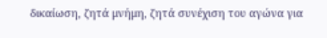δικαίωση, ζητά μνήμη, ζητά συνέχιση του αγώνα για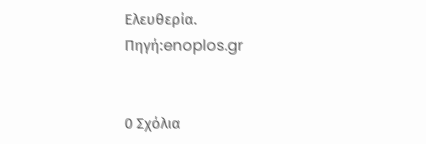Ελευθερία.
Πηγή:enoplos.gr


0 Σχόλια